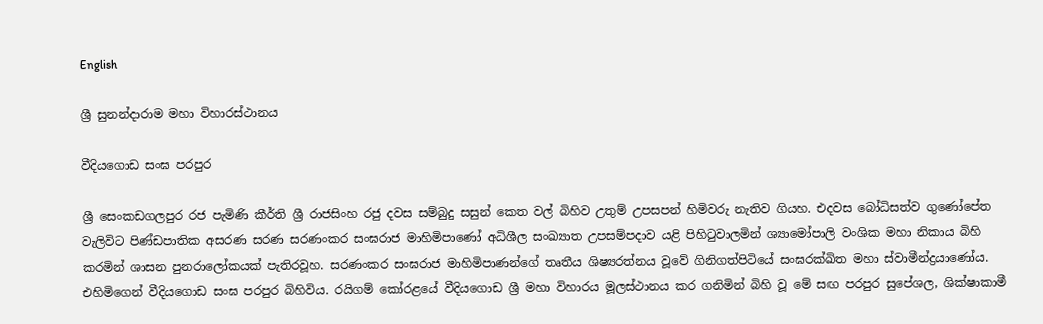English

ශ්‍රී සුනන්දාරාම මහා විහාරස්ථානය

වීදියගොඩ සංඝ පරපුර

ශ්‍රී සෙංකඩගලපුර රජ පැමිණි කීර්ති ශ්‍රී රාජසිංහ රජු දවස සම්බුදු සසුන් කෙත වල් බිහිව උතුම් උපසපන් හිමිවරු නැතිව ගියහ. එදවස බෝධිසත්ව ගුණෝපේත වැලිවිට පිණ්ඩපාතික අසරණ සරණ සරණංකර සංඝරාජ මාහිමිපාණෝ අධිශීල සංඛ්‍යාත උපසම්පදාව යළි පිහිටුවාලමින් ශ්‍යාමෝපාලි වංශික මහා නිකාය බිහි කරමින් ශාසන පුනරාලෝකයක් පැතිරවූහ. සරණංකර සංඝරාජ මාහිමිපාණන්ගේ තෘතීය ශිෂ්‍යරත්නය වූවේ ගිනිගත්පිටියේ සංඝරක්ඛිත මහා ස්වාමීන්ද්‍රයාණෝය. එහිමිගෙන් වීදියගොඩ සංඝ පරපුර බිහිවිය. රයිගම් කෝරළයේ වීදියගොඩ ශ්‍රී මහා විහාරය මූලස්ථානය කර ගනිමින් බිහි වූ මේ සඟ පරපුර සුපේශල, ශික්ෂාකාමී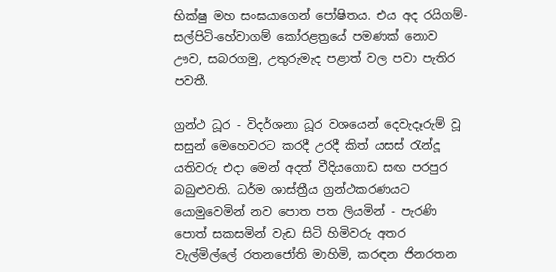භික්ෂු මහ සංඝයාගෙන් පෝෂිතය. එය අද රයිගම්-සල්පිටි-හේවාගම් කෝරළත්‍රයේ පමණක් නොව ඌව, සබරගමු, උතුරුමැද පළාත් වල පවා පැතිර පවතී.

ග්‍රන්ථ ධූර - විදර්ශනා ධූර වශයෙන් දෙවැදෑරුම් වූ සසුන් මෙහෙවරට කරදී උරදී කිත් යසස් රැන්දූ යතිවරු එදා මෙන් අදත් වීදියගොඩ සඟ පරපුර බබුළුවති. ධර්ම ශාස්ත්‍රීය ග්‍රන්ථකරණයට යොමුවෙමින් නව පොත පත ලියමින් - පැරණි පොත් සකසමින් වැඩ සිටි හිමිවරු අතර වැල්මිල්ලේ රතනජෝති මාහිමි, කරඳන ජිනරතන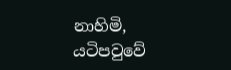නාහිමි, යටිපවුවේ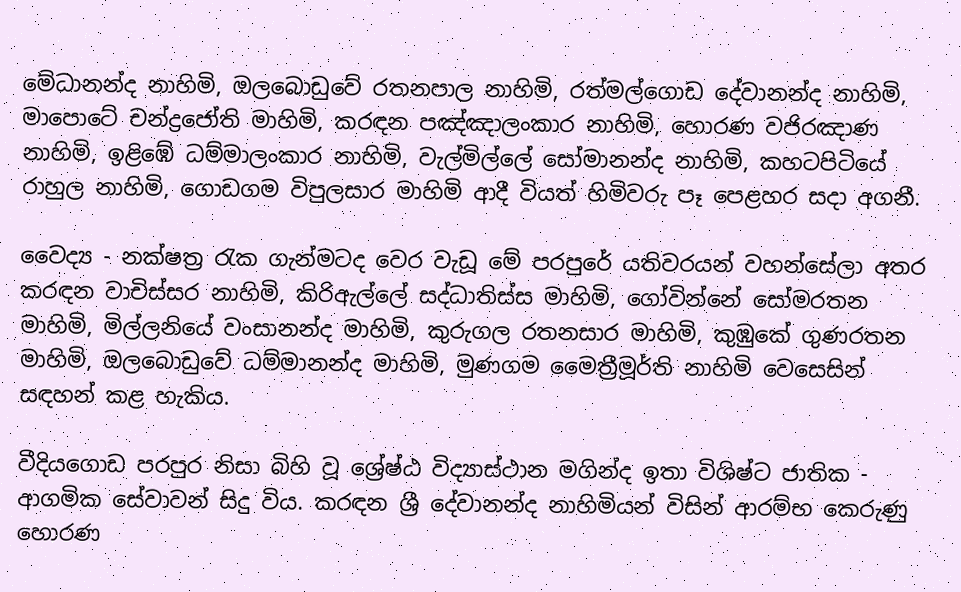මේධානන්ද නාහිමි, ඔලබොඩුවේ රතනපාල නාහිමි, රත්මල්ගොඩ දේවානන්ද නාහිමි, මාපොටේ චන්ද්‍රජෝති මාහිමි, කරඳන පඤ්ඤාලංකාර නාහිමි, හොරණ වජිරඤාණ නාහිමි, ඉළිඹේ ධම්මාලංකාර නාහිමි, වැල්මිල්ලේ සෝමානන්ද නාහිමි, කහටපිටියේ රාහුල නාහිමි, ගොඩගම විපුලසාර මාහිමි ආදී වියත් හිමිවරු පෑ පෙළහර සදා අගනී.

වෛද්‍ය - නක්ෂත්‍ර රැක ගැන්මටද වෙර වැඩූ මේ පරපුරේ යතිවරයන් වහන්සේලා අතර කරඳන වාචිස්සර නාහිමි, කිරිඇල්ලේ සද්ධාතිස්ස මාහිමි, ගෝවින්නේ සෝමරතන මාහිමි, මිල්ලනියේ වංසානන්ද මාහිමි, කුරුගල රතනසාර මාහිමි, කුඹුකේ ගුණරතන මාහිමි, ඔලබොඩුවේ ධම්මානන්ද මාහිමි, මුණගම මෛත්‍රීමූර්ති නාහිමි වෙසෙසින් සඳහන් කළ හැකිය.

වීදියගොඩ පරපුර නිසා බිහි වූ ශ්‍රේෂ්ඨ විද්‍යාස්ථාන මගින්ද ඉතා විශිෂ්ට ජාතික - ආගමික සේවාවන් සිදු විය. කරඳන ශ්‍රී දේවානන්ද නාහිමියන් විසින් ආරම්භ කෙරුණු හොරණ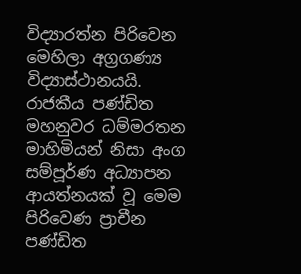විද්‍යාරත්න පිරිවෙන මෙහිලා අග්‍රගණ්‍ය විද්‍යාස්ථානයයි. රාජකීය පණ්ඩිත මහනුවර ධම්මරතන මාහිමියන් නිසා අංග සම්පූර්ණ අධ්‍යාපන ආයත්නයක් වූ මෙම පිරිවෙණ ප්‍රාචීන පණ්ඩිත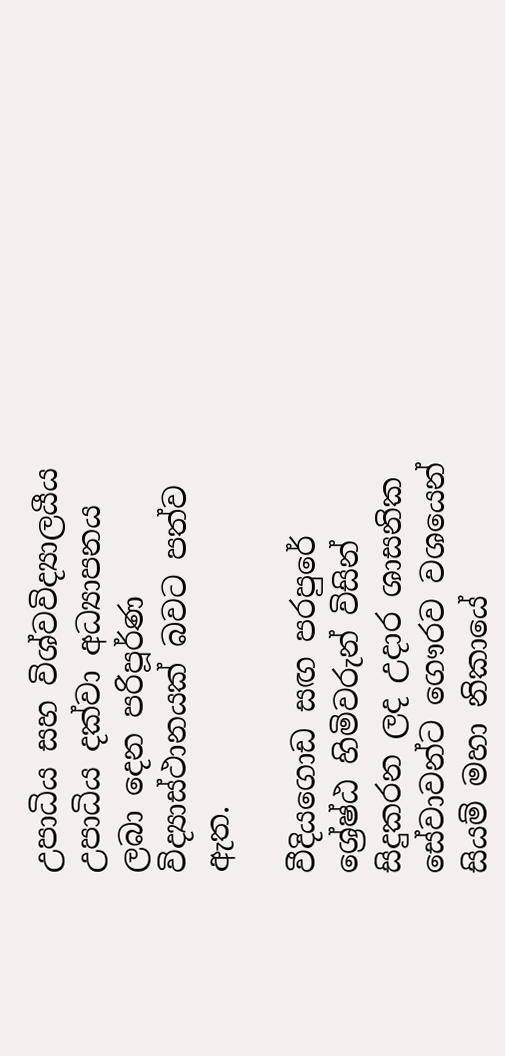උපාධිය සහ විශ්වවිද්‍යාලයීය උපාධිය දක්වා අධ්‍යාපනය ලබා දෙන පරිපූර්ණ විද්‍යාස්ථානයක් බවට පත්ව ඇත.

වීදියගොඩ සඟ පරපුරේ ශ්‍රේෂ්ඨ හිමිවරුන් විසින් සිදුකරන ලද උදාර ශාසනික සේවාවන්ට ගෞරව වශයෙන් සියම් මහා නිකායේ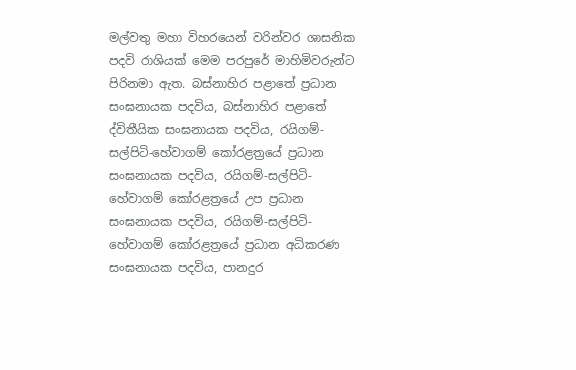මල්වතු මහා විහරයෙන් වරින්වර ශාසනික පදවි රාශියක් මෙම පරපුරේ මාහිමිවරුන්ට පිරිනමා ඇත. බස්නාහිර පළාතේ ප්‍රධාන සංඝනායක පදවිය, බස්නාහිර පළාතේ ද්විතීයික සංඝනායක පදවිය, රයිගම්-සල්පිටි-හේවාගම් කෝරළත්‍රයේ ප්‍රධාන සංඝනායක පදවිය, රයිගම්-සල්පිටි-හේවාගම් කෝරළත්‍රයේ උප ප්‍රධාන සංඝනායක පදවිය, රයිගම්-සල්පිටි-හේවාගම් කෝරළත්‍රයේ ප්‍රධාන අධිකරණ සංඝනායක පදවිය, පානදුර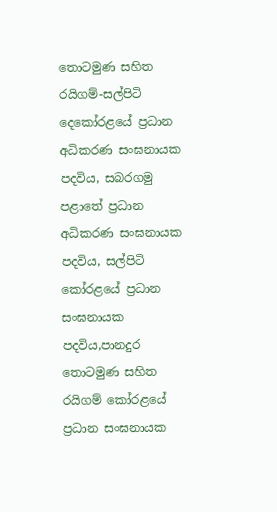තොටමුණ සහිත රයිගම්-සල්පිටි දෙකෝරළයේ ප්‍රධාන අධිකරණ සංඝනායක පදවිය, සබරගමු පළාතේ ප්‍රධාන අධිකරණ සංඝනායක පදවිය, සල්පිටි කෝරළයේ ප්‍රධාන සංඝනායක පදවිය,පානදුර තොටමුණ සහිත රයිගම් කෝරළයේ ප්‍රධාන සංඝනායක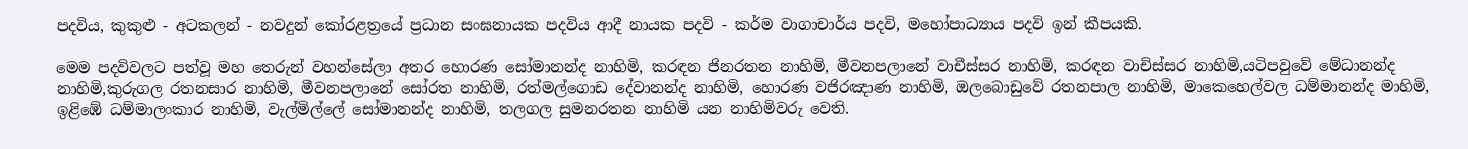පදවිය, කුකුළු - අටකලන් - නවදුන් කෝරළත්‍රයේ ප්‍රධාන සංඝනායක පදවිය ආදී නායක පදවි - කර්ම වාගාචාර්ය පදවි, මහෝපාධ්‍යාය පදවි ඉන් කීපයකි.

මෙම පදවිවලට පත්වූ මහ තෙරුන් වහන්සේලා අතර හොරණ සෝමානන්ද නාහිමි, කරඳන ජිනරතන නාහිමි, මීවනපලානේ වාචීස්සර නාහිමි, කරඳන වාචිස්සර නාහිමි,යටිපවුවේ මේධානන්ද නාහිමි,කුරුගල රතනසාර නාහිමි, මීවනපලානේ සෝරත නාහිමි, රත්මල්ගොඩ දේවානන්ද නාහිමි, හොරණ වජිරඤාණ නාහිමි, ඔලබොඩුවේ රතනපාල නාහිමි, මාකෙහෙල්වල ධම්මානන්ද මාහිමි, ඉළිඹේ ධම්මාලංකාර නාහිමි, වැල්මිල්ලේ සෝමානන්ද නාහිමි, තලගල සුමනරතන නාහිමි යන නාහිමිවරු වෙති.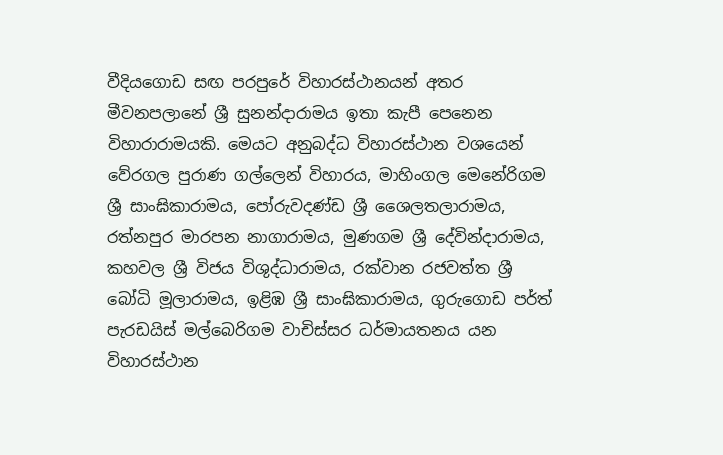වීදියගොඩ සඟ පරපුරේ විහාරස්ථානයන් අතර මීවනපලානේ ශ්‍රී සුනන්දාරාමය ඉතා කැපී පෙනෙන විහාරාරාමයකි. මෙයට අනුබද්ධ විහාරස්ථාන වශයෙන් වේරගල පුරාණ ගල්ලෙන් විහාරය, මාහිංගල මෙනේරිගම ශ්‍රී සාංඝිකාරාමය, පෝරුවදණ්ඩ ශ්‍රී ශෛලතලාරාමය, රත්නපුර මාරපන නාගාරාමය, මුණගම ශ්‍රී දේවින්දාරාමය, කහවල ශ්‍රී විජය විශුද්ධාරාමය, රක්වාන රජවත්ත ශ්‍රී බෝධි මූලාරාමය, ඉළිඹ ශ්‍රී සාංඝිකාරාමය, ගුරුගොඩ පර්ත් පැරඩයිස් මල්බෙරිගම වාචිස්සර ධර්මායතනය යන විහාරස්ථාන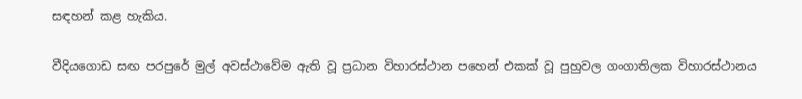සඳහන් කළ හැකිය.

වීදියගොඩ සඟ පරපුරේ මුල් අවස්ථාවේම ඇති වූ ප්‍රධාන විහාරස්ථාන පහෙන් එකක් වූ පුහුවල ගංගාතිලක විහාරස්ථානය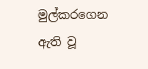මුල්කරගෙන ඇති වූ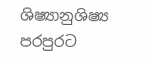ශිෂ්‍යානුශිෂ්‍ය පරපුරට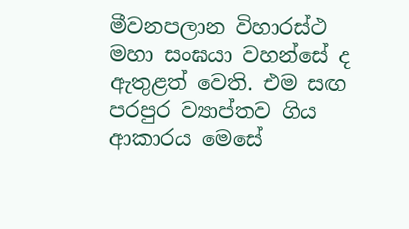මීවනපලාන විහාරස්ථ මහා සංඝයා වහන්සේ ද ඇතුළත් වෙති. එම සඟ පරපුර ව්‍යාප්තව ගිය ආකාරය මෙසේ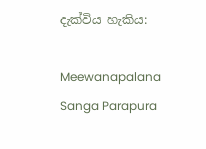දැක්විය හැකිය:

Meewanapalana Sanga Parapura